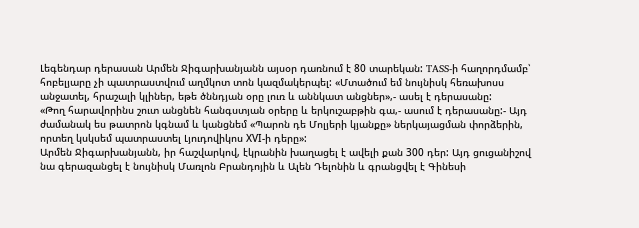Լեգենդար դերասան Արմեն Ջիգարխանյանն այսօր դառնում է 80 տարեկան: TASS-ի հաղորդմամբ՝ հոբելյարը չի պատրաստվում աղմկոտ տոն կազմակերպել: «Մտածում եմ նույնիսկ հեռախոսս անջատել, հրաշալի կլիներ, եթե ծննդյան օրը լուռ և աննկատ անցներ»,- ասել է դերասանը:
«Թող հարավորինս շուտ անցնեն հանգստյան օրերը և երկուշաբթին գա,- ասում է դերասանը:- Այդ ժամանակ ես թատրոն կգնամ և կանցնեմ «Պարոն դե Մոլյերի կյանքը» ներկայացման փորձերին, որտեղ կսկսեմ պատրաստել Լյուդովիկոս ХVI-ի դերը»:
Արմեն Ջիգարխանյանն, իր հաշվարկով, էկրանին խաղացել է ավելի քան 300 դեր: Այդ ցուցանիշով նա գերազանցել է նույնիսկ Մառլոն Բրանդոյին և Ալեն Դելոնին և գրանցվել է Գինեսի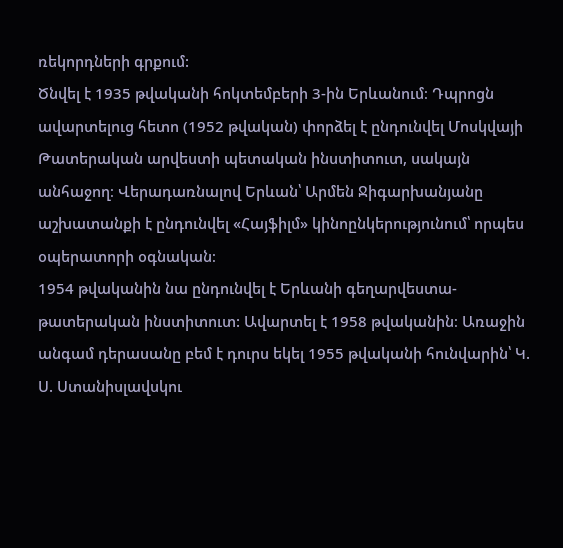ռեկորդների գրքում:
Ծնվել է 1935 թվականի հոկտեմբերի 3-ին Երևանում։ Դպրոցն ավարտելուց հետո (1952 թվական) փորձել է ընդունվել Մոսկվայի Թատերական արվեստի պետական ինստիտուտ, սակայն անհաջող։ Վերադառնալով Երևան՝ Արմեն Ջիգարխանյանը աշխատանքի է ընդունվել «Հայֆիլմ» կինոընկերությունում՝ որպես օպերատորի օգնական։
1954 թվականին նա ընդունվել է Երևանի գեղարվեստա-թատերական ինստիտուտ: Ավարտել է 1958 թվականին։ Առաջին անգամ դերասանը բեմ է դուրս եկել 1955 թվականի հունվարին՝ Կ. Ս. Ստանիսլավսկու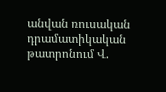անվան ռուսական դրամատիկական թատրոնում Վ.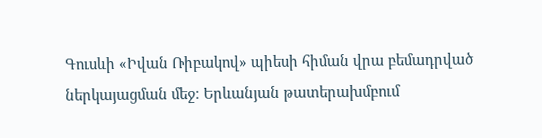Գուսևի «Իվան Ռիբակով» պիեսի հիման վրա բեմադրված ներկայացման մեջ։ Երևանյան թատերախմբում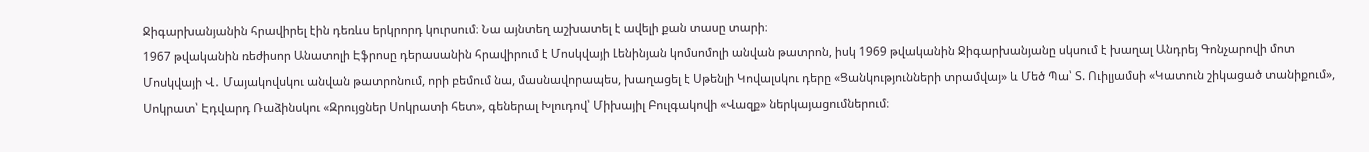Ջիգարխանյանին հրավիրել էին դեռևս երկրորդ կուրսում։ Նա այնտեղ աշխատել է ավելի քան տասը տարի։
1967 թվականին ռեժիսոր Անատոլի Էֆրոսը դերասանին հրավիրում է Մոսկվայի Լենինյան կոմսոմոլի անվան թատրոն, իսկ 1969 թվականին Ջիգարխանյանը սկսում է խաղալ Անդրեյ Գոնչարովի մոտ Մոսկվայի Վ․ Մայակովսկու անվան թատրոնում, որի բեմում նա, մասնավորապես, խաղացել է Սթենլի Կովալսկու դերը «Ցանկությունների տրամվայ» և Մեծ Պա՝ Տ. Ուիլյամսի «Կատուն շիկացած տանիքում», Սոկրատ՝ Էդվարդ Ռաձինսկու «Զրույցներ Սոկրատի հետ», գեներալ Խլուդով՝ Միխայիլ Բուլգակովի «Վազք» ներկայացումներում։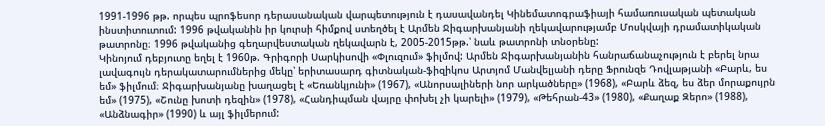1991-1996 թթ. որպես պրոֆեսոր դերասանական վարպետություն է դասավանդել Կինեմատոգրաֆիայի համառուսական պետական ինստիտուտում: 1996 թվականին իր կուրսի հիմքով ստեղծել է Արմեն Ջիգարխանյանի ղեկավարությամբ Մոսկվայի դրամատիկական թատրոնը։ 1996 թվականից գեղարվեստական ղեկավարն է, 2005-2015թթ.՝ նաև թատրոնի տնօրենը:
Կինոյում դեբյուտը եղել է 1960թ. Գրիգորի Սարկիսովի «Փլուզում» ֆիլմով: Արմեն Ջիգարխանյանին հանրաճանաչություն է բերել նրա լավագույն դերակատարումներից մեկը՝ երիտասարդ գիտնական-ֆիզիկոս Արտյոմ Մանվելյանի դերը Ֆրունզե Դովլաթյանի «Բարև, ես եմ» ֆիլմում։ Ջիգարխանյանը խաղացել է «Եռանկյունի» (1967), «Անորսալիների նոր արկածները» (1968), «Բարև ձեզ, ես ձեր մորաքույրն եմ» (1975), «Շունը խոտի դեզին» (1978), «Հանդիպման վայրը փոխել չի կարելի» (1979), «Թեհրան-43» (1980), «Քաղաք Զերո» (1988), «Անձնագիր» (1990) և այլ ֆիլմերում: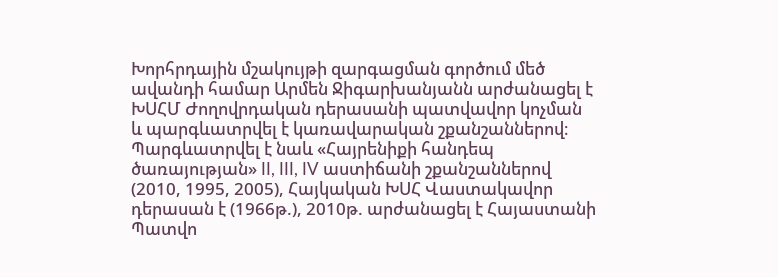Խորհրդային մշակույթի զարգացման գործում մեծ ավանդի համար Արմեն Ջիգարխանյանն արժանացել է ԽՍՀՄ Ժողովրդական դերասանի պատվավոր կոչման և պարգևատրվել է կառավարական շքանշաններով։ Պարգևատրվել է նաև «Հայրենիքի հանդեպ ծառայության» II, III, IV աստիճանի շքանշաններով (2010, 1995, 2005), Հայկական ԽՍՀ Վաստակավոր դերասան է (1966թ.), 2010թ. արժանացել է Հայաստանի Պատվո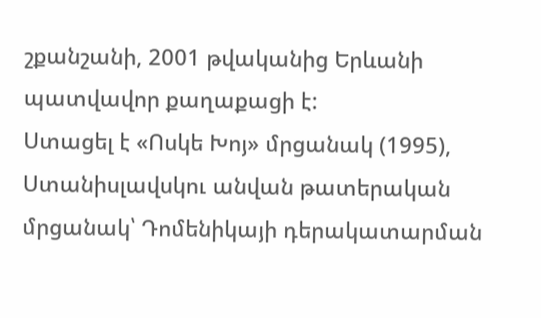շքանշանի, 2001 թվականից Երևանի պատվավոր քաղաքացի է:
Ստացել է «Ոսկե Խոյ» մրցանակ (1995), Ստանիսլավսկու անվան թատերական մրցանակ՝ Դոմենիկայի դերակատարման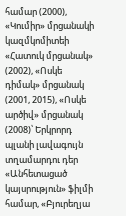համար (2000), «Կումիր» մրցանակի կազմկոմիտեի «Հատուկ մրցանակ» (2002), «Ոսկե դիմակ» մրցանակ (2001, 2015), «Ոսկե արծիվ» մրցանակ (2008)՝ Երկրորդ պլանի լավագույն տղամարդու դեր «Անհետացած կայսրություն» ֆիլմի համար, «Բյուրեղյա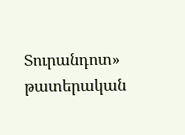Տուրանդոտ» թատերական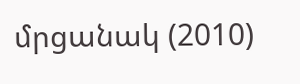մրցանակ (2010)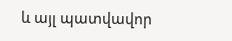և այլ պատվավոր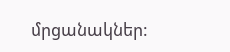մրցանակներ: